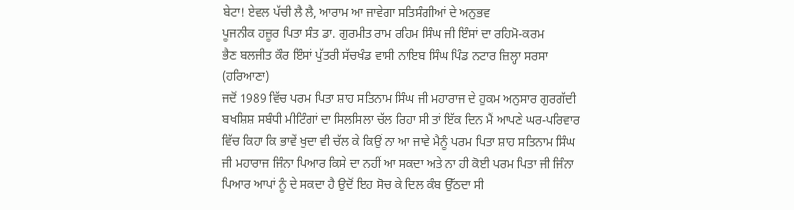ਬੇਟਾ! ਏਵਲ ਪੱਚੀ ਲੈ ਲੈ, ਆਰਾਮ ਆ ਜਾਵੇਗਾ ਸਤਿਸੰਗੀਆਂ ਦੇ ਅਨੁਭਵ
ਪੂਜਨੀਕ ਹਜ਼ੂਰ ਪਿਤਾ ਸੰਤ ਡਾ. ਗੁਰਮੀਤ ਰਾਮ ਰਹਿਮ ਸਿੰਘ ਜੀ ਇੰਸਾਂ ਦਾ ਰਹਿਮੋ-ਕਰਮ
ਭੈਣ ਬਲਜੀਤ ਕੌਰ ਇੰਸਾਂ ਪੁੱਤਰੀ ਸੱਚਖੰਡ ਵਾਸੀ ਨਾਇਬ ਸਿੰਘ ਪਿੰਡ ਨਟਾਰ ਜ਼ਿਲ੍ਹਾ ਸਰਸਾ (ਹਰਿਆਣਾ)
ਜਦੋਂ 1989 ਵਿੱਚ ਪਰਮ ਪਿਤਾ ਸ਼ਾਹ ਸਤਿਨਾਮ ਸਿੰਘ ਜੀ ਮਹਾਰਾਜ ਦੇ ਹੁਕਮ ਅਨੁਸਾਰ ਗੁਰਗੱਦੀ ਬਖਸ਼ਿਸ਼ ਸਬੰਧੀ ਮੀਟਿੰਗਾਂ ਦਾ ਸਿਲਸਿਲਾ ਚੱਲ ਰਿਹਾ ਸੀ ਤਾਂ ਇੱਕ ਦਿਨ ਮੈਂ ਆਪਣੇ ਘਰ-ਪਰਿਵਾਰ ਵਿੱਚ ਕਿਹਾ ਕਿ ਭਾਵੇਂ ਖੁਦਾ ਵੀ ਚੱਲ ਕੇ ਕਿਉਂ ਨਾ ਆ ਜਾਵੇ ਮੈਨੂੰ ਪਰਮ ਪਿਤਾ ਸ਼ਾਹ ਸਤਿਨਾਮ ਸਿੰਘ ਜੀ ਮਹਾਰਾਜ ਜਿੰਨਾ ਪਿਆਰ ਕਿਸੇ ਦਾ ਨਹੀਂ ਆ ਸਕਦਾ ਅਤੇ ਨਾ ਹੀ ਕੋਈ ਪਰਮ ਪਿਤਾ ਜੀ ਜਿੰਨਾ ਪਿਆਰ ਆਪਾਂ ਨੂੰ ਦੇ ਸਕਦਾ ਹੈ ਉਦੋਂ ਇਹ ਸੋਚ ਕੇ ਦਿਲ ਕੰਬ ਉੱਠਦਾ ਸੀ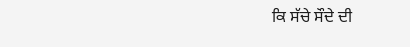ਕਿ ਸੱਚੇ ਸੌਦੇ ਦੀ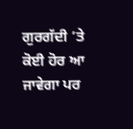ਗੁਰਗੱਦੀ ’ਤੇ ਕੋਈ ਹੋਰ ਆ ਜਾਵੇਗਾ ਪਰ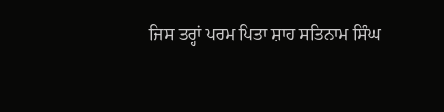ਜਿਸ ਤਰ੍ਹਾਂ ਪਰਮ ਪਿਤਾ ਸ਼ਾਹ ਸਤਿਨਾਮ ਸਿੰਘ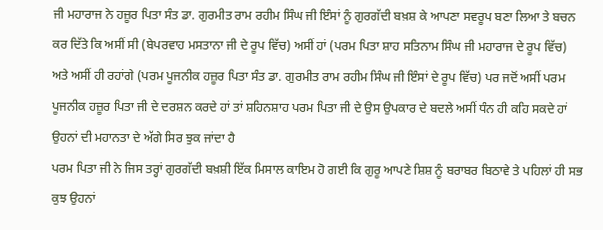ਜੀ ਮਹਾਰਾਜ ਨੇ ਹਜ਼ੂਰ ਪਿਤਾ ਸੰਤ ਡਾ. ਗੁਰਮੀਤ ਰਾਮ ਰਹੀਮ ਸਿੰਘ ਜੀ ਇੰਸਾਂ ਨੂੰ ਗੁਰਗੱਦੀ ਬਖ਼ਸ਼ ਕੇ ਆਪਣਾ ਸਵਰੂਪ ਬਣਾ ਲਿਆ ਤੇ ਬਚਨ ਕਰ ਦਿੱਤੇ ਕਿ ਅਸੀਂ ਸੀ (ਬੇਪਰਵਾਹ ਮਸਤਾਨਾ ਜੀ ਦੇ ਰੂਪ ਵਿੱਚ) ਅਸੀਂ ਹਾਂ (ਪਰਮ ਪਿਤਾ ਸ਼ਾਹ ਸਤਿਨਾਮ ਸਿੰਘ ਜੀ ਮਹਾਰਾਜ ਦੇ ਰੂਪ ਵਿੱਚ) ਅਤੇ ਅਸੀਂ ਹੀ ਰਹਾਂਗੇ (ਪਰਮ ਪੂਜਨੀਕ ਹਜ਼ੂਰ ਪਿਤਾ ਸੰਤ ਡਾ. ਗੁਰਮੀਤ ਰਾਮ ਰਹੀਮ ਸਿੰਘ ਜੀ ਇੰਸਾਂ ਦੇ ਰੂਪ ਵਿੱਚ) ਪਰ ਜਦੋਂ ਅਸੀਂ ਪਰਮ ਪੂਜਨੀਕ ਹਜ਼ੂਰ ਪਿਤਾ ਜੀ ਦੇ ਦਰਸ਼ਨ ਕਰਦੇ ਹਾਂ ਤਾਂ ਸ਼ਹਿਨਸ਼ਾਹ ਪਰਮ ਪਿਤਾ ਜੀ ਦੇ ਉਸ ਉਪਕਾਰ ਦੇ ਬਦਲੇ ਅਸੀਂ ਧੰਨ ਹੀ ਕਹਿ ਸਕਦੇ ਹਾਂ ਉਹਨਾਂ ਦੀ ਮਹਾਨਤਾ ਦੇ ਅੱਗੇ ਸਿਰ ਝੁਕ ਜਾਂਦਾ ਹੈ
ਪਰਮ ਪਿਤਾ ਜੀ ਨੇ ਜਿਸ ਤਰ੍ਹਾਂ ਗੁਰਗੱਦੀ ਬਖ਼ਸ਼ੀ ਇੱਕ ਮਿਸਾਲ ਕਾਇਮ ਹੋ ਗਈ ਕਿ ਗੁਰੂ ਆਪਣੇ ਸ਼ਿਸ਼ ਨੂੰ ਬਰਾਬਰ ਬਿਠਾਵੇ ਤੇ ਪਹਿਲਾਂ ਹੀ ਸਭ ਕੁਝ ਉਹਨਾਂ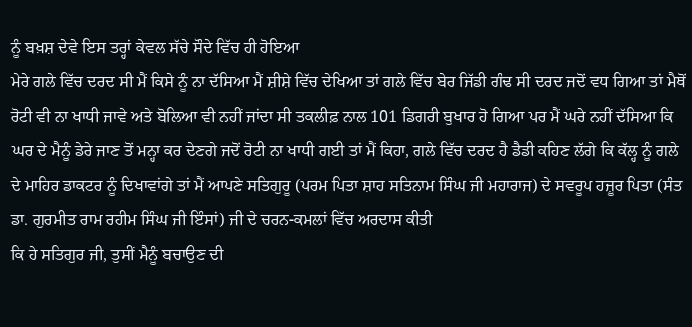ਨੂੰ ਬਖ਼ਸ਼ ਦੇਵੇ ਇਸ ਤਰ੍ਹਾਂ ਕੇਵਲ ਸੱਚੇ ਸੌਦੇ ਵਿੱਚ ਹੀ ਹੋਇਆ
ਮੇਰੇ ਗਲੇ ਵਿੱਚ ਦਰਦ ਸੀ ਮੈਂ ਕਿਸੇ ਨੂੰ ਨਾ ਦੱਸਿਆ ਮੈਂ ਸ਼ੀਸ਼ੇ ਵਿੱਚ ਦੇਖਿਆ ਤਾਂ ਗਲੇ ਵਿੱਚ ਬੇਰ ਜਿੱਡੀ ਗੰਢ ਸੀ ਦਰਦ ਜਦੋਂ ਵਧ ਗਿਆ ਤਾਂ ਮੈਥੋਂ ਰੋਟੀ ਵੀ ਨਾ ਖਾਧੀ ਜਾਵੇ ਅਤੇ ਬੋਲਿਆ ਵੀ ਨਹੀਂ ਜਾਂਦਾ ਸੀ ਤਕਲੀਫ਼ ਨਾਲ 101 ਡਿਗਰੀ ਬੁਖਾਰ ਹੋ ਗਿਆ ਪਰ ਮੈਂ ਘਰੇ ਨਹੀਂ ਦੱਸਿਆ ਕਿ ਘਰ ਦੇ ਮੈਨੂੰ ਡੇਰੇ ਜਾਣ ਤੋਂ ਮਨ੍ਹਾ ਕਰ ਦੇਣਗੇ ਜਦੋਂ ਰੋਟੀ ਨਾ ਖਾਧੀ ਗਈ ਤਾਂ ਮੈਂ ਕਿਹਾ, ਗਲੇ ਵਿੱਚ ਦਰਦ ਹੈ ਡੈਡੀ ਕਹਿਣ ਲੱਗੇ ਕਿ ਕੱਲ੍ਹ ਨੂੰ ਗਲੇ ਦੇ ਮਾਹਿਰ ਡਾਕਟਰ ਨੂੰ ਦਿਖਾਵਾਂਗੇ ਤਾਂ ਮੈਂ ਆਪਣੇ ਸਤਿਗੁਰੂ (ਪਰਮ ਪਿਤਾ ਸ਼ਾਹ ਸਤਿਨਾਮ ਸਿੰਘ ਜੀ ਮਹਾਰਾਜ) ਦੇ ਸਵਰੂਪ ਹਜ਼ੂਰ ਪਿਤਾ (ਸੰਤ ਡਾ. ਗੁਰਮੀਤ ਰਾਮ ਰਹੀਮ ਸਿੰਘ ਜੀ ਇੰਸਾਂ) ਜੀ ਦੇ ਚਰਨ-ਕਮਲਾਂ ਵਿੱਚ ਅਰਦਾਸ ਕੀਤੀ
ਕਿ ਹੇ ਸਤਿਗੁਰ ਜੀ, ਤੁਸੀਂ ਮੈਨੂੰ ਬਚਾਉਣ ਦੀ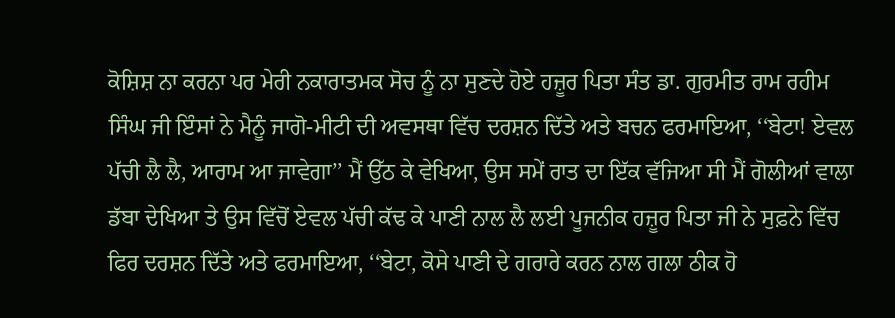ਕੋਸ਼ਿਸ਼ ਨਾ ਕਰਨਾ ਪਰ ਮੇਰੀ ਨਕਾਰਾਤਮਕ ਸੋਚ ਨੂੰ ਨਾ ਸੁਣਦੇ ਹੋਏ ਹਜ਼ੂਰ ਪਿਤਾ ਸੰਤ ਡਾ. ਗੁਰਮੀਤ ਰਾਮ ਰਹੀਮ ਸਿੰਘ ਜੀ ਇੰਸਾਂ ਨੇ ਮੈਨੂੰ ਜਾਗੋ-ਮੀਟੀ ਦੀ ਅਵਸਥਾ ਵਿੱਚ ਦਰਸ਼ਨ ਦਿੱਤੇ ਅਤੇ ਬਚਨ ਫਰਮਾਇਆ, ‘‘ਬੇਟਾ! ਏਵਲ ਪੱਚੀ ਲੈ ਲੈ, ਆਰਾਮ ਆ ਜਾਵੇਗਾ’’ ਮੈਂ ਉੱਠ ਕੇ ਵੇਖਿਆ, ਉਸ ਸਮੇਂ ਰਾਤ ਦਾ ਇੱਕ ਵੱਜਿਆ ਸੀ ਮੈਂ ਗੋਲੀਆਂ ਵਾਲਾ ਡੱਬਾ ਦੇਖਿਆ ਤੇ ਉਸ ਵਿੱਚੋਂ ਏਵਲ ਪੱਚੀ ਕੱਢ ਕੇ ਪਾਣੀ ਨਾਲ ਲੈ ਲਈ ਪੂਜਨੀਕ ਹਜ਼ੂਰ ਪਿਤਾ ਜੀ ਨੇ ਸੁਫ਼ਨੇ ਵਿੱਚ ਫਿਰ ਦਰਸ਼ਨ ਦਿੱਤੇ ਅਤੇ ਫਰਮਾਇਆ, ‘‘ਬੇਟਾ, ਕੋਸੇ ਪਾਣੀ ਦੇ ਗਰਾਰੇ ਕਰਨ ਨਾਲ ਗਲਾ ਠੀਕ ਹੋ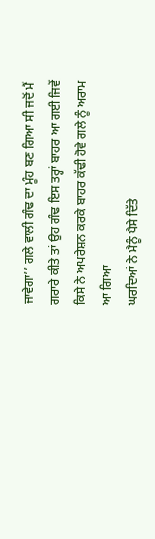ਜਾਵੇਗਾ’’ ਗਲੇ ਵਾਲੀ ਗੰਢ ਦਾ ਮੂੰਹ ਬਣ ਗਿਆ ਸੀ ਜਦੋਂ ਮੈਂ ਗਰਾਰੇ ਕੀਤੇ ਤਾਂ ਉਹ ਗੰਢ ਇਸ ਤਰ੍ਹਾਂ ਬਾਹਰ ਆ ਗਈ ਜਿਵੇਂ ਕਿਸੇ ਨੇ ਅਪਰੇਸ਼ਨ ਕਰਕੇ ਬਾਹਰ ਕੱਢੀ ਹੋਵੇ ਗਲੇ ਨੂੰ ਅਰਾਮ ਆ ਗਿਆ
ਘਰਦਿਆਂ ਨੇ ਮੈਨੂੰ ਪੈਸੇ ਦਿੱਤੇ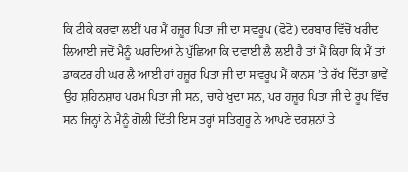ਕਿ ਟੀਕੇ ਕਰਵਾ ਲਈਂ ਪਰ ਮੈਂ ਹਜ਼ੂਰ ਪਿਤਾ ਜੀ ਦਾ ਸਵਰੂਪ (ਫੋਟੋ) ਦਰਬਾਰ ਵਿੱਚੋਂ ਖਰੀਦ ਲਿਆਈ ਜਦੋਂ ਮੈਨੂੰ ਘਰਦਿਆਂ ਨੇ ਪੁੱਛਿਆ ਕਿ ਦਵਾਈ ਲੈ ਲਈ ਹੈ ਤਾਂ ਮੈਂ ਕਿਹਾ ਕਿ ਮੈਂ ਤਾਂ ਡਾਕਟਰ ਹੀ ਘਰ ਲੈ ਆਈ ਹਾਂ ਹਜ਼ੂਰ ਪਿਤਾ ਜੀ ਦਾ ਸਵਰੂਪ ਮੈਂ ਕਾਨਸ ’ਤੇ ਰੱਖ ਦਿੱਤਾ ਭਾਵੇਂ ਉਹ ਸ਼ਹਿਨਸ਼ਾਹ ਪਰਮ ਪਿਤਾ ਜੀ ਸਨ, ਚਾਹੇ ਖੁਦਾ ਸਨ, ਪਰ ਹਜ਼ੂਰ ਪਿਤਾ ਜੀ ਦੇ ਰੂਪ ਵਿੱਚ ਸਨ ਜਿਨ੍ਹਾਂ ਨੇ ਮੈਨੂੰ ਗੋਲੀ ਦਿੱਤੀ ਇਸ ਤਰ੍ਹਾਂ ਸਤਿਗੁਰੂ ਨੇ ਆਪਣੇ ਦਰਸ਼ਨਾਂ ਤੇ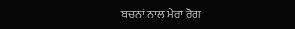ਬਚਨਾਂ ਨਾਲ ਮੇਰਾ ਰੋਗ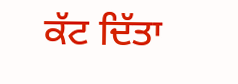ਕੱਟ ਦਿੱਤਾ